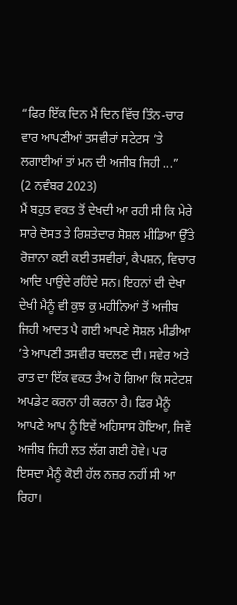“ਫਿਰ ਇੱਕ ਦਿਨ ਮੈਂ ਦਿਨ ਵਿੱਚ ਤਿੰਨ-ਚਾਰ ਵਾਰ ਆਪਣੀਆਂ ਤਸਵੀਰਾਂ ਸਟੇਟਸ ’ਤੇ ਲਗਾਈਆਂ ਤਾਂ ਮਨ ਦੀ ਅਜੀਬ ਜਿਹੀ ...”
(2 ਨਵੰਬਰ 2023)
ਮੈਂ ਬਹੁਤ ਵਕਤ ਤੋਂ ਦੇਖਦੀ ਆ ਰਹੀ ਸੀ ਕਿ ਮੇਰੇ ਸਾਰੇ ਦੋਸਤ ਤੇ ਰਿਸ਼ਤੇਦਾਰ ਸੋਸ਼ਲ ਮੀਡਿਆ ਉੱਤੇ ਰੋਜ਼ਾਨਾ ਕਈ ਕਈ ਤਸਵੀਰਾਂ, ਕੈਪਸ਼ਨ, ਵਿਚਾਰ ਆਦਿ ਪਾਉਂਦੇ ਰਹਿੰਦੇ ਸਨ। ਇਹਨਾਂ ਦੀ ਦੇਖਾ ਦੇਖੀ ਮੈਨੂੰ ਵੀ ਕੁਝ ਕੁ ਮਹੀਨਿਆਂ ਤੋਂ ਅਜੀਬ ਜਿਹੀ ਆਦਤ ਪੈ ਗਈ ਆਪਣੇ ਸੋਸ਼ਲ ਮੀਡੀਆ ’ਤੇ ਆਪਣੀ ਤਸਵੀਰ ਬਦਲਣ ਦੀ। ਸਵੇਰ ਅਤੇ ਰਾਤ ਦਾ ਇੱਕ ਵਕਤ ਤੈਅ ਹੋ ਗਿਆ ਕਿ ਸਟੇਟਸ਼ ਅਪਡੇਟ ਕਰਨਾ ਹੀ ਕਰਨਾ ਹੈ। ਫਿਰ ਮੈਨੂੰ ਆਪਣੇ ਆਪ ਨੂੰ ਇਵੇਂ ਅਹਿਸਾਸ ਹੋਇਆ, ਜਿਵੇਂ ਅਜੀਬ ਜਿਹੀ ਲਤ ਲੱਗ ਗਈ ਹੋਵੇ। ਪਰ ਇਸਦਾ ਮੈਨੂੰ ਕੋਈ ਹੱਲ ਨਜ਼ਰ ਨਹੀਂ ਸੀ ਆ ਰਿਹਾ।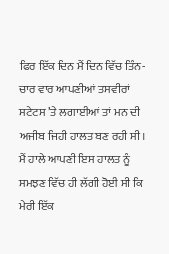ਫਿਰ ਇੱਕ ਦਿਨ ਮੈਂ ਦਿਨ ਵਿੱਚ ਤਿੰਨ-ਚਾਰ ਵਾਰ ਆਪਣੀਆਂ ਤਸਵੀਰਾਂ ਸਟੇਟਸ ’ਤੇ ਲਗਾਈਆਂ ਤਾਂ ਮਨ ਦੀ ਅਜੀਬ ਜਿਹੀ ਹਾਲਤ ਬਣ ਰਹੀ ਸੀ। ਮੈਂ ਹਾਲੇ ਆਪਣੀ ਇਸ ਹਾਲਤ ਨੂੰ ਸਮਝਣ ਵਿੱਚ ਹੀ ਲੱਗੀ ਹੋਈ ਸੀ ਕਿ ਮੇਰੀ ਇੱਕ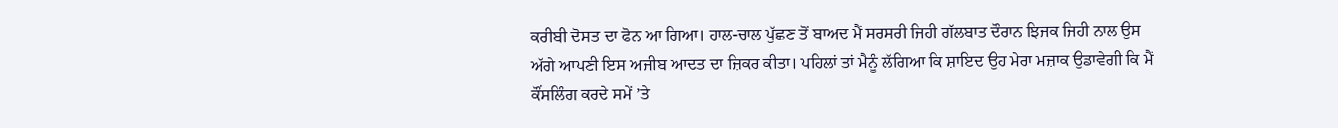ਕਰੀਬੀ ਦੋਸਤ ਦਾ ਫੋਨ ਆ ਗਿਆ। ਹਾਲ-ਚਾਲ ਪੁੱਛਣ ਤੋਂ ਬਾਅਦ ਮੈਂ ਸਰਸਰੀ ਜਿਹੀ ਗੱਲਬਾਤ ਦੌਰਾਨ ਝਿਜਕ ਜਿਹੀ ਨਾਲ ਉਸ ਅੱਗੇ ਆਪਣੀ ਇਸ ਅਜੀਬ ਆਦਤ ਦਾ ਜ਼ਿਕਰ ਕੀਤਾ। ਪਹਿਲਾਂ ਤਾਂ ਮੈਨੂੰ ਲੱਗਿਆ ਕਿ ਸ਼ਾਇਦ ਉਹ ਮੇਰਾ ਮਜ਼ਾਕ ਉਡਾਵੇਗੀ ਕਿ ਮੈਂ ਕੌਂਸਲਿੰਗ ਕਰਦੇ ਸਮੇਂ ’ਤੇ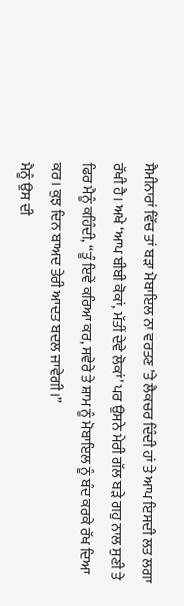ਸੈਮੀਨਾਰਾਂ ਵਿੱਚ ਤਾਂ ਬੜਾ ਮੋਬਾਇਲ ਨਾ ਵਰਤਣ ’ਤੇ ਲੈਕਚਰ ਦਿੰਦੀ ਹਾਂ ਤੇ ਆਪ ਇਸਦੀ ਲਤ ਲਗਾ ਰੱਖੀ ਹੈ। ਅਖੇ ‘ਆਪ ਬੀਬੀ ਕੋਕਾਂ, ਮੱਤੀਂ ਦੇਵੇ ਲੋਕਾਂ’ ਪਰ ਉਸਨੇ ਮੇਰੀ ਗੱਲ ਬੜੇ ਗਹੁ ਨਾਲ ਸੁਣੀ ਤੇ ਫਿਰ ਮੈਨੂੰ ਕਹਿੰਦੀ, “ਤੂੰ ਇਵੇਂ ਕਰਿਆ ਕਰ, ਸਵੇਰੇ ਤੇ ਸ਼ਾਮ ਨੂੰ ਮੋਬਾਇਲ ਨੂੰ ਬੰਦ ਕਰਕੇ ਰੱਖ ਦਿਆ ਕਰ। ਕੁਝ ਦਿਨ ਬਾਅਦ ਤੇਰੀ ਆਦਤ ਬਦਲ ਜਾਵੇਗੀ।”
ਮੈਨੂੰ ਉਸ ਦੀ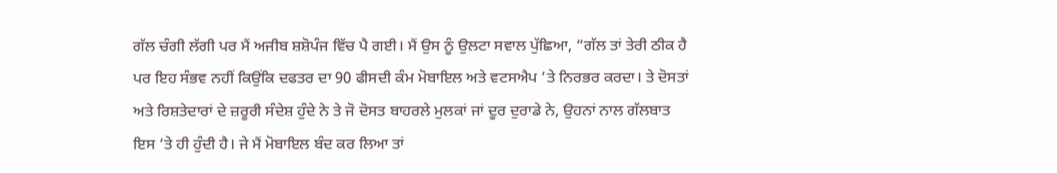ਗੱਲ ਚੰਗੀ ਲੱਗੀ ਪਰ ਮੈਂ ਅਜੀਬ ਸ਼ਸ਼ੋਪੰਜ ਵਿੱਚ ਪੈ ਗਈ। ਮੈਂ ਉਸ ਨੂੰ ਉਲਟਾ ਸਵਾਲ ਪੁੱਛਿਆ, “ਗੱਲ ਤਾਂ ਤੇਰੀ ਠੀਕ ਹੈ ਪਰ ਇਹ ਸੰਭਵ ਨਹੀਂ ਕਿਉਂਕਿ ਦਫਤਰ ਦਾ 90 ਫੀਸਦੀ ਕੰਮ ਮੋਬਾਇਲ ਅਤੇ ਵਟਸਐਪ ’ਤੇ ਨਿਰਭਰ ਕਰਦਾ। ਤੇ ਦੋਸਤਾਂ ਅਤੇ ਰਿਸ਼ਤੇਦਾਰਾਂ ਦੇ ਜ਼ਰੂਰੀ ਸੰਦੇਸ਼ ਹੁੰਦੇ ਨੇ ਤੇ ਜੋ ਦੋਸਤ ਬਾਹਰਲੇ ਮੁਲਕਾਂ ਜਾਂ ਦੂਰ ਦੁਰਾਡੇ ਨੇ, ਉਹਨਾਂ ਨਾਲ ਗੱਲਬਾਤ ਇਸ ’ਤੇ ਹੀ ਹੁੰਦੀ ਹੈ। ਜੇ ਮੈਂ ਮੋਬਾਇਲ ਬੰਦ ਕਰ ਲਿਆ ਤਾਂ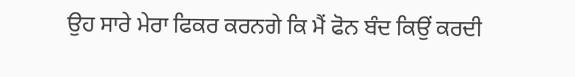ਉਹ ਸਾਰੇ ਮੇਰਾ ਫਿਕਰ ਕਰਨਗੇ ਕਿ ਮੈਂ ਫੋਨ ਬੰਦ ਕਿਉਂ ਕਰਦੀ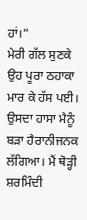ਹਾਂ।”
ਮੇਰੀ ਗੱਲ ਸੁਣਕੇ ਉਹ ਪੂਰਾ ਠਹਾਕਾ ਮਾਰ ਕੇ ਹੱਸ ਪਈ। ਉਸਦਾ ਹਾਸਾ ਮੈਨੂੰ ਬੜਾ ਹੈਰਾਨੀਜਨਕ ਲੱਗਿਆ। ਮੈਂ ਥੋੜ੍ਹੀ ਸ਼ਰਮਿੰਦੀ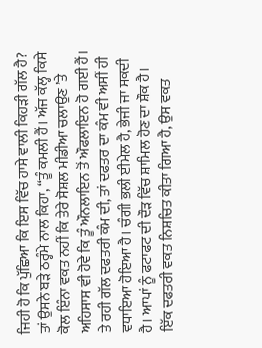ਜਿਹੀ ਹੋ ਕਿ ਪੁੱਛਿਆ ਕਿ ਇਸ ਵਿੱਚ ਹਾਸੇ ਵਾਲੀ ਕਿਹੜੀ ਗੱਲ ਹੈ? ਤਾਂ ਉਸਨੇ ਬੜੇ ਠਰ੍ਹੰਮੇ ਨਾਲ ਕਿਹਾ, “ਤੂੰ ਕਮਲੀ ਹੈਂ। ਅੱਜ ਕੱਲ੍ਹ ਕਿਸੇ ਕੋਲ ਇੰਨਾ ਵਕਤ ਨਹੀਂ ਕਿ ਤੇਰੇ ਸੋਸ਼ਲ ਮੀਡੀਆ ਚਲਾਉਣ ’ਤੇ ਅਹਿਸਾਸ ਵੀ ਹੋਵੇ ਕਿ ਤੂੰ ਔਨਲਾਇਨ ਤੋਂ ਔਫਲਾਇਨ ਹੋ ਗਈ ਹੈਂ। ਤੇ ਰਹੀ ਗੱਲ ਦਫਤਰੀ ਕੰਮ ਦੀ, ਤਾਂ ਦਫਤਰ ਦਾ ਕੰਮ ਵੀ ਅਸੀਂ ਹੀ ਵਧਾਇਆ ਹੋਇਆ ਹੈ। ਚੰਗੀ ਭਲੀ ਈਮੇਲ ਹੈ, ਭੇਜੀ ਜਾ ਸਕਦੀ ਹੈ। ਆਪਾਂ ਨੂੰ ਫਟਾਫਟ ਦੀ ਦੌੜ ਵਿੱਚ ਸ਼ਾਮਿਲ ਹੋਣ ਦਾ ਸ਼ੌਕ ਹੈ। ਇੱਕ ਦਫਤਰੀ ਵਕਤ ਨਿਸ਼ਚਿਤ ਕੀਤਾ ਗਿਆ ਹੈ, ਉਸ ਵਕਤ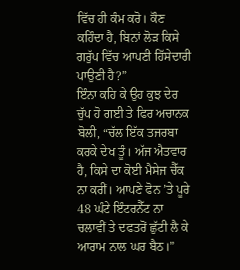ਵਿੱਚ ਹੀ ਕੰਮ ਕਰੋ। ਕੌਣ ਕਹਿੰਦਾ ਹੈ, ਬਿਨਾਂ ਲੋੜ ਕਿਸੇ ਗਰੁੱਪ ਵਿੱਚ ਆਪਣੀ ਹਿੱਸੇਦਾਰੀ ਪਾਉਣੀ ਹੈ?”
ਇੰਨਾ ਕਹਿ ਕੇ ਉਹ ਕੁਝ ਦੇਰ ਚੁੱਪ ਹੋ ਗਈ ਤੇ ਫਿਰ ਅਚਾਨਕ ਬੋਲੀ, “ਚੱਲ ਇੱਕ ਤਜਰਬਾ ਕਰਕੇ ਦੇਖ ਤੂੰ। ਅੱਜ ਐਤਵਾਰ ਹੈ, ਕਿਸੇ ਦਾ ਕੋਈ ਮੈਸੇਜ ਚੈੱਕ ਨਾ ਕਰੀਂ। ਆਪਣੇ ਫੋਨ ’ਤੇ ਪੂਰੇ 48 ਘੰਟੇ ਇੰਟਰਨੈੱਟ ਨਾ ਚਲਾਵੀਂ ਤੇ ਦਫਤਰੋਂ ਛੁੱਟੀ ਲੈ ਕੇ ਆਰਾਮ ਨਾਲ ਘਰ ਬੈਠ।”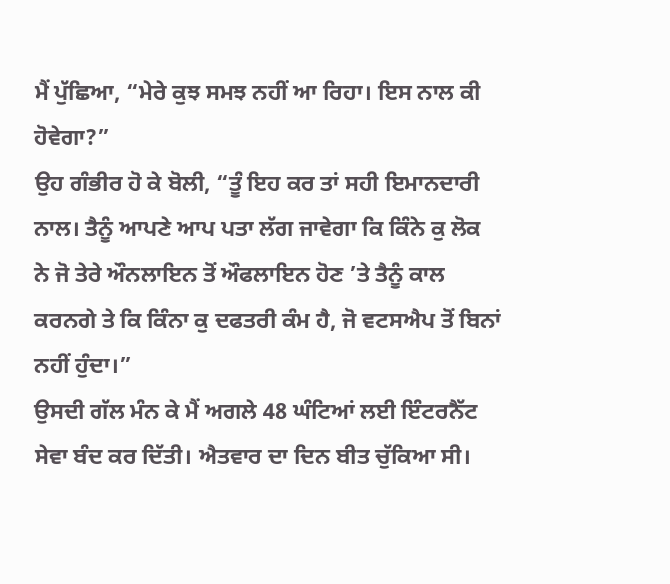ਮੈਂ ਪੁੱਛਿਆ, “ਮੇਰੇ ਕੁਝ ਸਮਝ ਨਹੀਂ ਆ ਰਿਹਾ। ਇਸ ਨਾਲ ਕੀ ਹੋਵੇਗਾ?”
ਉਹ ਗੰਭੀਰ ਹੋ ਕੇ ਬੋਲੀ, “ਤੂੰ ਇਹ ਕਰ ਤਾਂ ਸਹੀ ਇਮਾਨਦਾਰੀ ਨਾਲ। ਤੈਨੂੰ ਆਪਣੇ ਆਪ ਪਤਾ ਲੱਗ ਜਾਵੇਗਾ ਕਿ ਕਿੰਨੇ ਕੁ ਲੋਕ ਨੇ ਜੋ ਤੇਰੇ ਔਨਲਾਇਨ ਤੋਂ ਔਫਲਾਇਨ ਹੋਣ ’ਤੇ ਤੈਨੂੰ ਕਾਲ ਕਰਨਗੇ ਤੇ ਕਿ ਕਿੰਨਾ ਕੁ ਦਫਤਰੀ ਕੰਮ ਹੈ, ਜੋ ਵਟਸਐਪ ਤੋਂ ਬਿਨਾਂ ਨਹੀਂ ਹੁੰਦਾ।”
ਉਸਦੀ ਗੱਲ ਮੰਨ ਕੇ ਮੈਂ ਅਗਲੇ 48 ਘੰਟਿਆਂ ਲਈ ਇੰਟਰਨੈੱਟ ਸੇਵਾ ਬੰਦ ਕਰ ਦਿੱਤੀ। ਐਤਵਾਰ ਦਾ ਦਿਨ ਬੀਤ ਚੁੱਕਿਆ ਸੀ।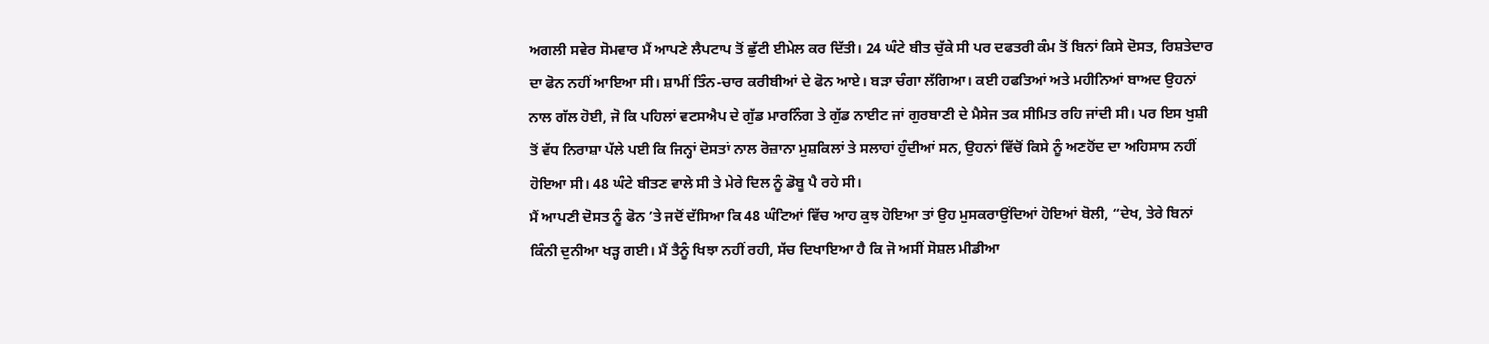ਅਗਲੀ ਸਵੇਰ ਸੋਮਵਾਰ ਮੈਂ ਆਪਣੇ ਲੈਪਟਾਪ ਤੋਂ ਛੁੱਟੀ ਈਮੇਲ ਕਰ ਦਿੱਤੀ। 24 ਘੰਟੇ ਬੀਤ ਚੁੱਕੇ ਸੀ ਪਰ ਦਫਤਰੀ ਕੰਮ ਤੋਂ ਬਿਨਾਂ ਕਿਸੇ ਦੋਸਤ, ਰਿਸ਼ਤੇਦਾਰ ਦਾ ਫੋਨ ਨਹੀਂ ਆਇਆ ਸੀ। ਸ਼ਾਮੀਂ ਤਿੰਨ-ਚਾਰ ਕਰੀਬੀਆਂ ਦੇ ਫੋਨ ਆਏ। ਬੜਾ ਚੰਗਾ ਲੱਗਿਆ। ਕਈ ਹਫਤਿਆਂ ਅਤੇ ਮਹੀਨਿਆਂ ਬਾਅਦ ਉਹਨਾਂ ਨਾਲ ਗੱਲ ਹੋਈ, ਜੋ ਕਿ ਪਹਿਲਾਂ ਵਟਸਐਪ ਦੇ ਗੁੱਡ ਮਾਰਨਿੰਗ ਤੇ ਗੁੱਡ ਨਾਈਟ ਜਾਂ ਗੁਰਬਾਣੀ ਦੇ ਮੈਸੇਜ ਤਕ ਸੀਮਿਤ ਰਹਿ ਜਾਂਦੀ ਸੀ। ਪਰ ਇਸ ਖੁਸ਼ੀ ਤੋਂ ਵੱਧ ਨਿਰਾਸ਼ਾ ਪੱਲੇ ਪਈ ਕਿ ਜਿਨ੍ਹਾਂ ਦੋਸਤਾਂ ਨਾਲ ਰੋਜ਼ਾਨਾ ਮੁਸ਼ਕਿਲਾਂ ਤੇ ਸਲਾਹਾਂ ਹੁੰਦੀਆਂ ਸਨ, ਉਹਨਾਂ ਵਿੱਚੋਂ ਕਿਸੇ ਨੂੰ ਅਣਹੋਂਦ ਦਾ ਅਹਿਸਾਸ ਨਹੀਂ ਹੋਇਆ ਸੀ। 48 ਘੰਟੇ ਬੀਤਣ ਵਾਲੇ ਸੀ ਤੇ ਮੇਰੇ ਦਿਲ ਨੂੰ ਡੋਬੂ ਪੈ ਰਹੇ ਸੀ।
ਮੈਂ ਆਪਣੀ ਦੋਸਤ ਨੂੰ ਫੋਨ ’ਤੇ ਜਦੋਂ ਦੱਸਿਆ ਕਿ 48 ਘੰਟਿਆਂ ਵਿੱਚ ਆਹ ਕੁਝ ਹੋਇਆ ਤਾਂ ਉਹ ਮੁਸਕਰਾਉਂਦਿਆਂ ਹੋਇਆਂ ਬੋਲੀ, “ਦੇਖ, ਤੇਰੇ ਬਿਨਾਂ ਕਿੰਨੀ ਦੁਨੀਆ ਖੜ੍ਹ ਗਈ। ਮੈਂ ਤੈਨੂੰ ਖਿਝਾ ਨਹੀਂ ਰਹੀ, ਸੱਚ ਦਿਖਾਇਆ ਹੈ ਕਿ ਜੋ ਅਸੀਂ ਸੋਸ਼ਲ ਮੀਡੀਆ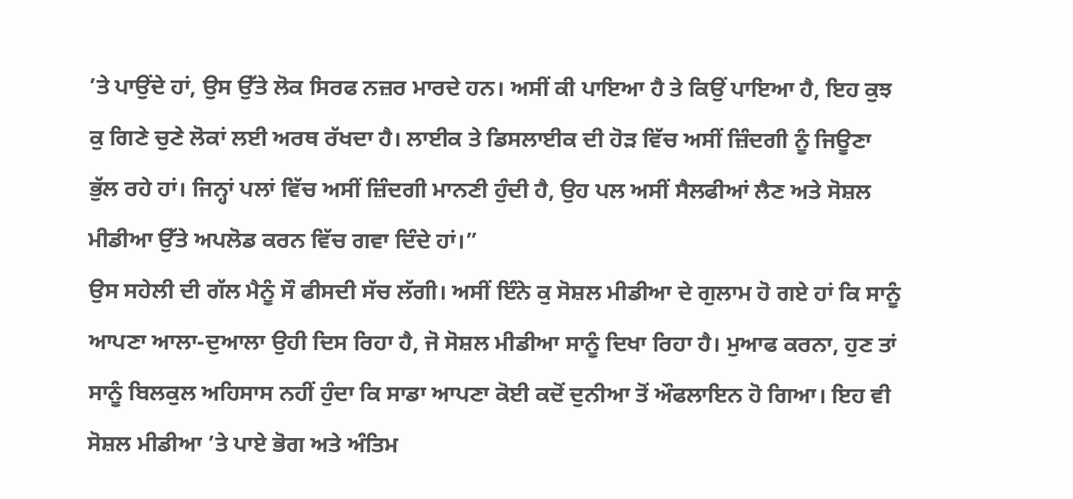’ਤੇ ਪਾਉਂਦੇ ਹਾਂ, ਉਸ ਉੱਤੇ ਲੋਕ ਸਿਰਫ ਨਜ਼ਰ ਮਾਰਦੇ ਹਨ। ਅਸੀਂ ਕੀ ਪਾਇਆ ਹੈ ਤੇ ਕਿਉਂ ਪਾਇਆ ਹੈ, ਇਹ ਕੁਝ ਕੁ ਗਿਣੇ ਚੁਣੇ ਲੋਕਾਂ ਲਈ ਅਰਥ ਰੱਖਦਾ ਹੈ। ਲਾਈਕ ਤੇ ਡਿਸਲਾਈਕ ਦੀ ਹੋੜ ਵਿੱਚ ਅਸੀਂ ਜ਼ਿੰਦਗੀ ਨੂੰ ਜਿਊਣਾ ਭੁੱਲ ਰਹੇ ਹਾਂ। ਜਿਨ੍ਹਾਂ ਪਲਾਂ ਵਿੱਚ ਅਸੀਂ ਜ਼ਿੰਦਗੀ ਮਾਨਣੀ ਹੁੰਦੀ ਹੈ, ਉਹ ਪਲ ਅਸੀਂ ਸੈਲਫੀਆਂ ਲੈਣ ਅਤੇ ਸੋਸ਼ਲ ਮੀਡੀਆ ਉੱਤੇ ਅਪਲੋਡ ਕਰਨ ਵਿੱਚ ਗਵਾ ਦਿੰਦੇ ਹਾਂ।”
ਉਸ ਸਹੇਲੀ ਦੀ ਗੱਲ ਮੈਨੂੰ ਸੌ ਫੀਸਦੀ ਸੱਚ ਲੱਗੀ। ਅਸੀਂ ਇੰਨੇ ਕੁ ਸੋਸ਼ਲ ਮੀਡੀਆ ਦੇ ਗੁਲਾਮ ਹੋ ਗਏ ਹਾਂ ਕਿ ਸਾਨੂੰ ਆਪਣਾ ਆਲਾ-ਦੁਆਲਾ ਉਹੀ ਦਿਸ ਰਿਹਾ ਹੈ, ਜੋ ਸੋਸ਼ਲ ਮੀਡੀਆ ਸਾਨੂੰ ਦਿਖਾ ਰਿਹਾ ਹੈ। ਮੁਆਫ ਕਰਨਾ, ਹੁਣ ਤਾਂ ਸਾਨੂੰ ਬਿਲਕੁਲ ਅਹਿਸਾਸ ਨਹੀਂ ਹੁੰਦਾ ਕਿ ਸਾਡਾ ਆਪਣਾ ਕੋਈ ਕਦੋਂ ਦੁਨੀਆ ਤੋਂ ਔਫਲਾਇਨ ਹੋ ਗਿਆ। ਇਹ ਵੀ ਸੋਸ਼ਲ ਮੀਡੀਆ ’ਤੇ ਪਾਏ ਭੋਗ ਅਤੇ ਅੰਤਿਮ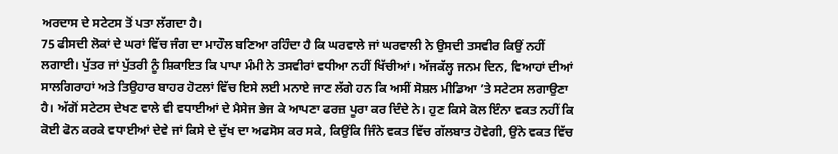ਅਰਦਾਸ ਦੇ ਸਟੇਟਸ ਤੋਂ ਪਤਾ ਲੱਗਦਾ ਹੈ।
75 ਫੀਸਦੀ ਲੋਕਾਂ ਦੇ ਘਰਾਂ ਵਿੱਚ ਜੰਗ ਦਾ ਮਾਹੌਲ ਬਣਿਆ ਰਹਿੰਦਾ ਹੈ ਕਿ ਘਰਵਾਲੇ ਜਾਂ ਘਰਵਾਲੀ ਨੇ ਉਸਦੀ ਤਸਵੀਰ ਕਿਉਂ ਨਹੀਂ ਲਗਾਈ। ਪੁੱਤਰ ਜਾਂ ਪੁੱਤਰੀ ਨੂੰ ਸ਼ਿਕਾਇਤ ਕਿ ਪਾਪਾ ਮੰਮੀ ਨੇ ਤਸਵੀਰਾਂ ਵਧੀਆ ਨਹੀਂ ਖਿੱਚੀਆਂ। ਅੱਜਕੱਲ੍ਹ ਜਨਮ ਦਿਨ, ਵਿਆਹਾਂ ਦੀਆਂ ਸਾਲਗਿਰਾਹਾਂ ਅਤੇ ਤਿਉਹਾਰ ਬਾਹਰ ਹੋਟਲਾਂ ਵਿੱਚ ਇਸੇ ਲਈ ਮਨਾਏ ਜਾਣ ਲੱਗੇ ਹਨ ਕਿ ਅਸੀਂ ਸੋਸ਼ਲ ਮੀਡਿਆ ’ਤੇ ਸਟੇਟਸ ਲਗਾਉਣਾ ਹੈ। ਅੱਗੋਂ ਸਟੇਟਸ ਦੇਖਣ ਵਾਲੇ ਵੀ ਵਧਾਈਆਂ ਦੇ ਮੈਸੇਜ ਭੇਜ ਕੇ ਆਪਣਾ ਫਰਜ਼ ਪੂਰਾ ਕਰ ਦਿੰਦੇ ਨੇ। ਹੁਣ ਕਿਸੇ ਕੋਲ ਇੰਨਾ ਵਕਤ ਨਹੀਂ ਕਿ ਕੋਈ ਫੋਨ ਕਰਕੇ ਵਧਾਈਆਂ ਦੇਵੇ ਜਾਂ ਕਿਸੇ ਦੇ ਦੁੱਖ ਦਾ ਅਫਸੋਸ ਕਰ ਸਕੇ, ਕਿਉਂਕਿ ਜਿੰਨੇ ਵਕਤ ਵਿੱਚ ਗੱਲਬਾਤ ਹੋਵੇਗੀ, ਉਂਨੇ ਵਕਤ ਵਿੱਚ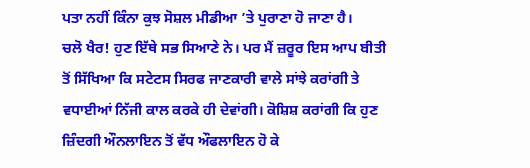ਪਤਾ ਨਹੀਂ ਕਿੰਨਾ ਕੁਝ ਸੋਸ਼ਲ ਮੀਡੀਆ ’ਤੇ ਪੁਰਾਣਾ ਹੋ ਜਾਣਾ ਹੈ।
ਚਲੋ ਖੈਰ! ਹੁਣ ਇੱਥੇ ਸਭ ਸਿਆਣੇ ਨੇ। ਪਰ ਮੈਂ ਜ਼ਰੂਰ ਇਸ ਆਪ ਬੀਤੀ ਤੋਂ ਸਿੱਖਿਆ ਕਿ ਸਟੇਟਸ ਸਿਰਫ ਜਾਣਕਾਰੀ ਵਾਲੇ ਸਾਂਝੇ ਕਰਾਂਗੀ ਤੇ ਵਧਾਈਆਂ ਨਿੱਜੀ ਕਾਲ ਕਰਕੇ ਹੀ ਦੇਵਾਂਗੀ। ਕੋਸ਼ਿਸ਼ ਕਰਾਂਗੀ ਕਿ ਹੁਣ ਜ਼ਿੰਦਗੀ ਔਨਲਾਇਨ ਤੋਂ ਵੱਧ ਔਫਲਾਇਨ ਹੋ ਕੇ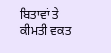ਬਿਤਾਵਾਂ ਤੇ ਕੀਮਤੀ ਵਕਤ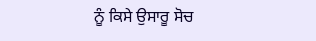ਨੂੰ ਕਿਸੇ ਉਸਾਰੂ ਸੋਚ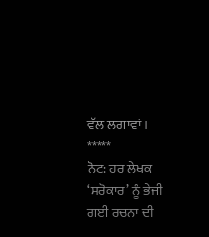ਵੱਲ ਲਗਾਵਾਂ।
*****
ਨੋਟ: ਹਰ ਲੇਖਕ ‘ਸਰੋਕਾਰ’ ਨੂੰ ਭੇਜੀ ਗਈ ਰਚਨਾ ਦੀ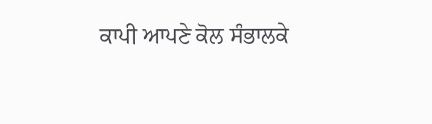ਕਾਪੀ ਆਪਣੇ ਕੋਲ ਸੰਭਾਲਕੇ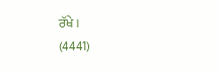ਰੱਖੇ।
(4441)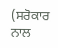(ਸਰੋਕਾਰ ਨਾਲ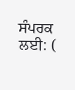ਸੰਪਰਕ ਲਈ: (